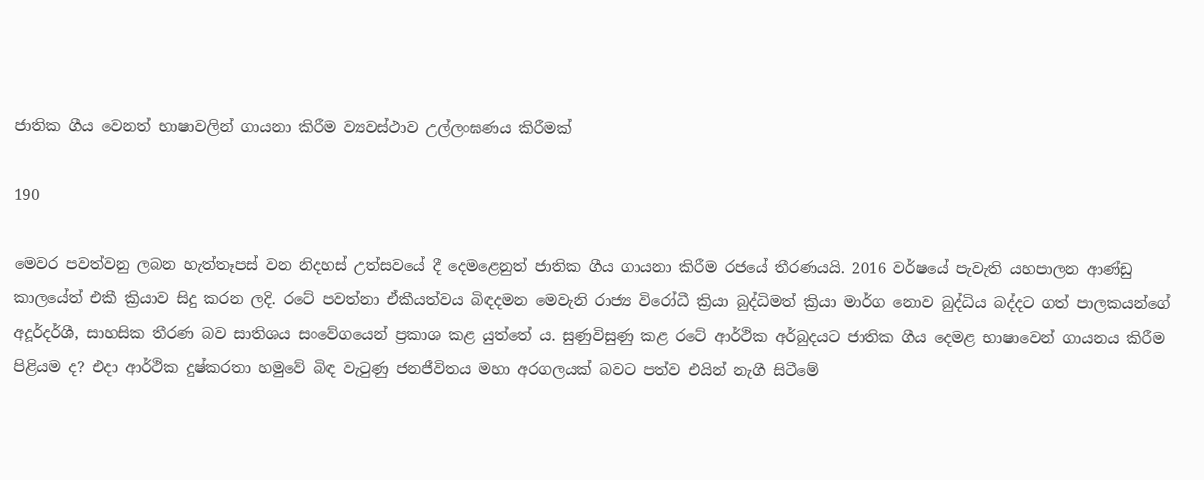ජාතික ගීය වෙනත් භාෂාවලින් ගායනා කිරීම ව්‍යවස්ථාව උල්ලංඝණය කිරීමක්

190

මෙවර පවත්වනු ලබන හැත්තෑපස් වන නිදහස් උත්සවයේ දී දෙමළෙනුත් ජාතික ගීය ගායනා කිරීම රජයේ තීරණයයි. 2016 වර්ෂයේ පැවැති යහපාලන ආණ්ඩු කාලයේත් එකී ක්‍රියාව සිදු කරන ලදි. රටේ පවත්නා ඒකීයත්වය බිඳදමන මෙවැනි රාජ්‍ය විරෝධී ක්‍රියා බුද්ධිමත් ක්‍රියා මාර්ග නොව බුද්ධිය බද්දට ගත් පාලකයන්ගේ අදූර්දර්ශී, සාහසික තීරණ බව සාතිශය සංවේගයෙන් ප්‍රකාශ කළ යුත්තේ ය. සුණුවිසුණු කළ රටේ ආර්ථික අර්බුදයට ජාතික ගීය දෙමළ භාෂාවෙන් ගායනය කිරීම පිළියම ද? එදා ආර්ථික දුෂ්කරතා හමුවේ බිඳ වැටුණු ජනජීවිතය මහා අරගලයක් බවට පත්ව එයින් නැගී සිටීමේ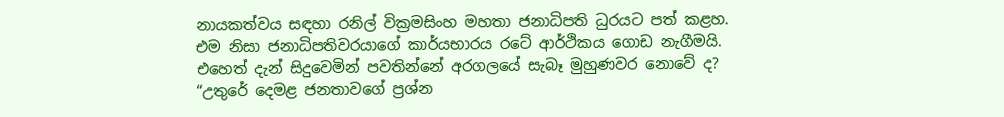නායකත්වය සඳහා රනිල් වික්‍රමසිංහ මහතා ජනාධිපති ධුරයට පත් කළහ. එම නිසා ජනාධිපතිවරයාගේ කාර්යභාරය රටේ ආර්ථිකය ගොඩ නැගීමයි. එහෙත් දැන් සිදුවෙමින් පවතින්නේ අරගලයේ සැබෑ මුහුණවර නොවේ ද? “උතුරේ දෙමළ ජනතාවගේ ප්‍රශ්න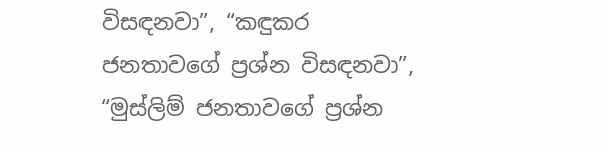විසඳනවා”, “කඳුකර ජනතාවගේ ප්‍රශ්න විසඳනවා”, “මුස්ලිම් ජනතාවගේ ප්‍රශ්න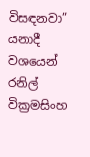විසඳනවා” යනාදී වශයෙන් රනිල් වික්‍රමසිංහ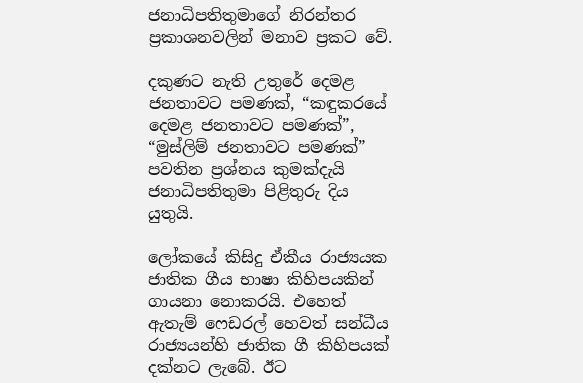ජනාධිපතිතුමාගේ නිරන්තර ප්‍රකාශනවලින් මනාව ප්‍රකට වේ.

දකුණට නැති උතුරේ දෙමළ ජනතාවට පමණක්, “කඳුකරයේ දෙමළ ජනතාවට පමණක්”, “මුස්ලිම් ජනතාවට පමණක්” පවතින ප්‍රශ්නය කුමක්දැයි ජනාධිපතිතුමා පිළිතුරු දිය යුතුයි.

ලෝකයේ කිසිදු ඒකීය රාජ්‍යයක ජාතික ගීය භාෂා කිහිපයකින් ගායනා නොකරයි. එහෙත් ඇතැම් ෆෙඩරල් හෙවත් සන්ධීය රාජ්‍යයන්හි ජාතික ගී කිහිපයක් දක්නට ලැබේ. ඊට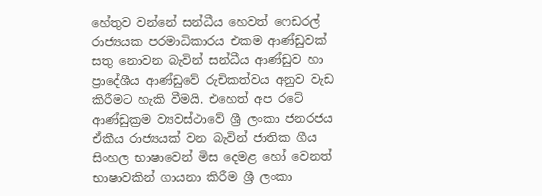හේතුව වන්නේ සන්ධීය හෙවත් ෆෙඩරල් රාජ්‍යයක පරමාධිකාරය එකම ආණ්ඩුවක් සතු නොවන බැවින් සන්ධීය ආණ්ඩුව හා ප්‍රාදේශීය ආණ්ඩුවේ රුචිකත්වය අනුව වැඩ කිරීමට හැකි වීමයි. එහෙත් අප රටේ ආණ්ඩුක්‍රම ව්‍යවස්ථාවේ ශ්‍රී ලංකා ජනරජය ඒකීය රාජ්‍යයක් වන බැවින් ජාතික ගීය සිංහල භාෂාවෙන් මිස දෙමළ හෝ වෙනත් භාෂාවකින් ගායනා කිරීම ශ්‍රී ලංකා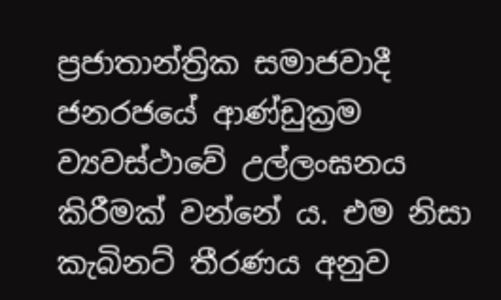ප්‍රජාතාන්ත්‍රික සමාජවාදී ජනරජයේ ආණ්ඩුක්‍රම ව්‍යවස්ථාවේ උල්ලංඝනය කිරීමක් වන්නේ ය. එම නිසා කැබිනට් තීරණය අනුව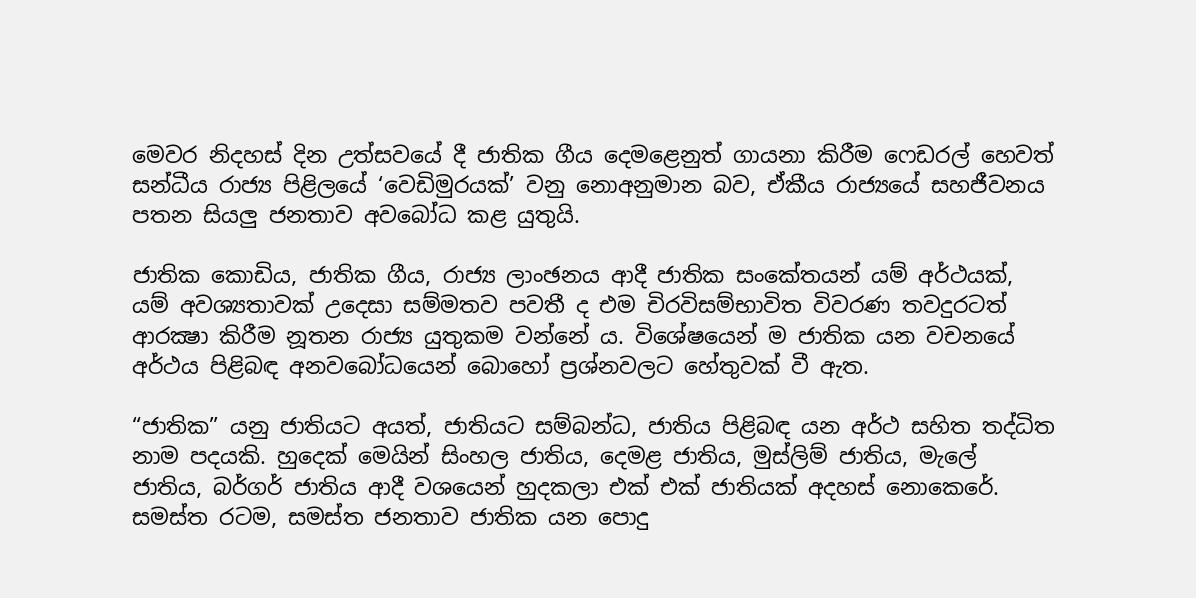මෙවර නිදහස් දින උත්සවයේ දී ජාතික ගීය දෙමළෙනුත් ගායනා කිරීම ෆෙඩරල් හෙවත් සන්ධීය රාජ්‍ය පිළිලයේ ‘වෙඩිමුරයක්’ වනු නොඅනුමාන බව, ඒකීය රාජ්‍යයේ සහජීවනය පතන සියලු ජනතාව අවබෝධ කළ යුතුයි.

ජාතික කොඩිය, ජාතික ගීය, රාජ්‍ය ලාංඡනය ආදී ජාතික සංකේතයන් යම් අර්ථයක්, යම් අවශ්‍යතාවක් උදෙසා සම්මතව පවතී ද එම චිරවිසම්භාවිත විවරණ තවදුරටත් ආරක්‍ෂා කිරීම නූතන රාජ්‍ය යුතුකම වන්නේ ය. විශේෂයෙන් ම ජාතික යන වචනයේ අර්ථය පිළිබඳ අනවබෝධයෙන් බොහෝ ප්‍රශ්නවලට හේතුවක් වී ඇත.

“ජාතික” යනු ජාතියට අයත්, ජාතියට සම්බන්ධ, ජාතිය පිළිබඳ යන අර්ථ සහිත තද්ධිත නාම පදයකි. හුදෙක් මෙයින් සිංහල ජාතිය, දෙමළ ජාතිය, මුස්ලිම් ජාතිය, මැලේ ජාතිය, බර්ගර් ජාතිය ආදී වශයෙන් හුදකලා එක් එක් ජාතියක් අදහස් නොකෙරේ. සමස්ත රටම, සමස්ත ජනතාව ජාතික යන පොදු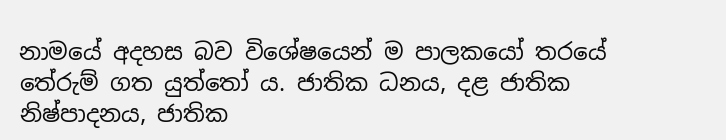නාමයේ අදහස බව විශේෂයෙන් ම පාලකයෝ තරයේ තේරුම් ගත යුත්තෝ ය. ජාතික ධනය, දළ ජාතික නිෂ්පාදනය, ජාතික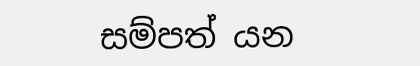සම්පත් යන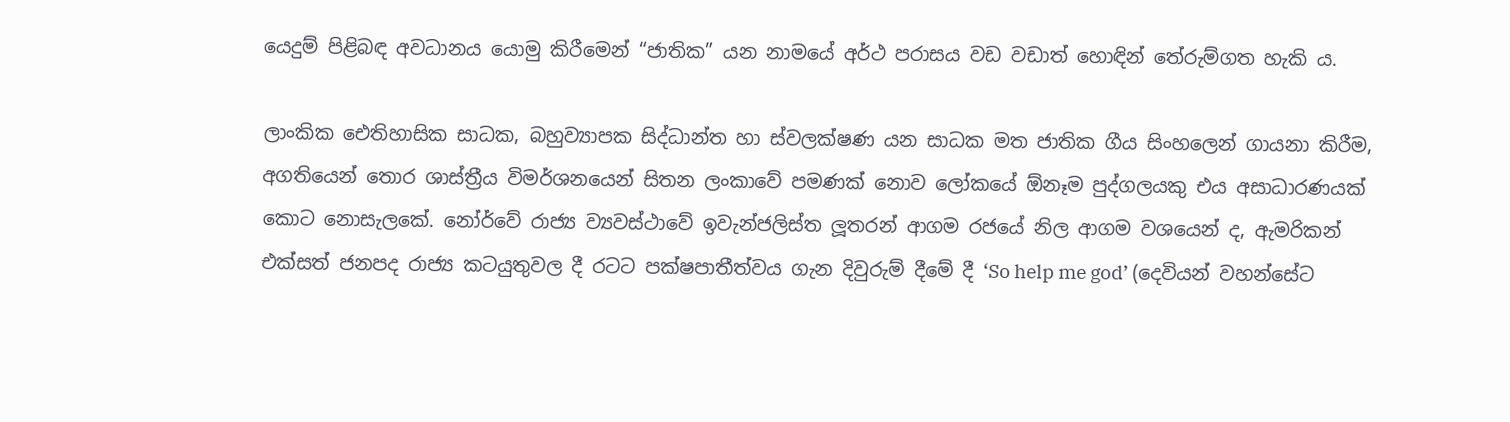යෙදුම් පිළිබඳ අවධානය යොමු කිරීමෙන් “ජාතික” යන නාමයේ අර්ථ පරාසය වඩ වඩාත් හොඳින් තේරුම්ගත හැකි ය.

ලාංකික ඓතිහාසික සාධක, බහුව්‍යාපක සිද්ධාන්ත හා ස්වලක්ෂණ යන සාධක මත ජාතික ගීය සිංහලෙන් ගායනා කිරීම, අගතියෙන් තොර ශාස්ත්‍රීය විමර්ශනයෙන් සිතන ලංකාවේ පමණක් නොව ලෝකයේ ඕනෑම පුද්ගලයකු එය අසාධාරණයක් කොට නොසැලකේ. නෝර්වේ රාජ්‍ය ව්‍යවස්ථාවේ ඉවැන්ජලිස්ත ලූතරන් ආගම රජයේ නිල ආගම වශයෙන් ද, ඇමරිකන් එක්සත් ජනපද රාජ්‍ය කටයුතුවල දී රටට පක්ෂපාතීත්වය ගැන දිවුරුම් දීමේ දී ‘So help me god’ (දෙවියන් වහන්සේට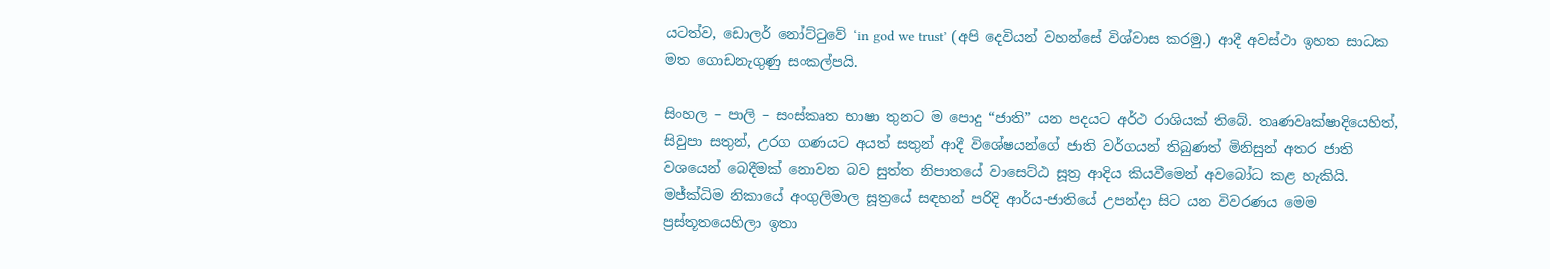යටත්ව, ඩොලර් නෝට්ටුවේ ‘in god we trust’ (අපි දෙවියන් වහන්සේ විශ්වාස කරමු.) ආදී අවස්ථා ඉහත සාධක මත ගොඩනැගුණු සංකල්පයි.

සිංහල – පාලි – සංස්කෘත භාෂා තුනට ම පොදු “ජාති” යන පදයට අර්ථ රාශියක් තිබේ. තෘණවෘක්ෂාදියෙහිත්, සිවුපා සතුන්, උරග ගණයට අයත් සතුන් ආදී විශේෂයන්ගේ ජාති වර්ගයන් තිබුණත් මිනිසුන් අතර ජාති වශයෙන් බෙදීමක් නොවන බව සුත්ත නිපාතයේ වාසෙට්ඨ සූත්‍ර ආදිය කියවීමෙන් අවබෝධ කළ හැකියි. මජ්ක්‍ධිම නිකායේ අංගුලිමාල සූත්‍රයේ සඳහන් පරිදි ආර්ය-ජාතියේ උපන්දා සිට යන විවරණය මෙම ප්‍රස්තූතයෙහිලා ඉතා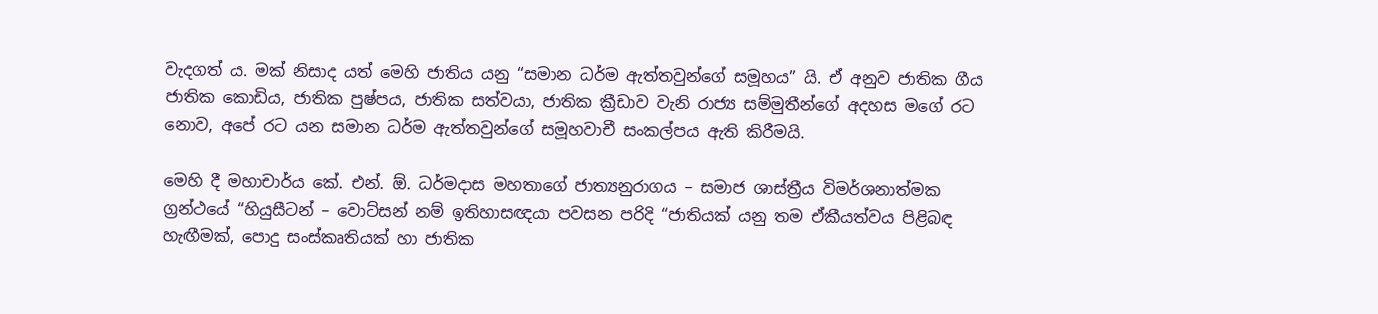වැදගත් ය. මක් නිසාද යත් මෙහි ජාතිය යනු “සමාන ධර්ම ඇත්තවුන්ගේ සමූහය” යි. ඒ අනුව ජාතික ගීය ජාතික කොඩිය, ජාතික පුෂ්පය, ජාතික සත්වයා, ජාතික ක්‍රීඩාව වැනි රාජ්‍ය සම්මුතීන්ගේ අදහස මගේ රට නොව, අපේ රට යන සමාන ධර්ම ඇත්තවුන්ගේ සමූහවාචී සංකල්පය ඇති කිරීමයි.

මෙහි දී මහාචාර්ය කේ. එන්. ඕ. ධර්මදාස මහතාගේ ජාත්‍යනුරාගය – සමාජ ශාස්ත්‍රීය විමර්ශනාත්මක ග්‍රන්ථයේ “හියුසීටන් – වොට්සන් නම් ඉතිහාසඥයා පවසන පරිදි “ජාතියක් යනු තම ඒකීයත්වය පිළිබඳ හැඟීමක්, පොදු සංස්කෘතියක් හා ජාතික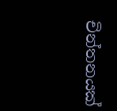චින්තනයක්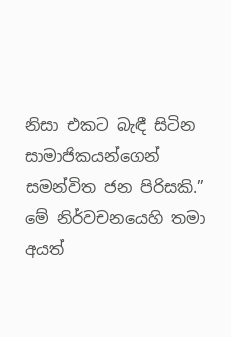නිසා එකට බැඳී සිටින සාමාජිකයන්ගෙන් සමන්විත ජන පිරිසකි.” මේ නිර්වචනයෙහි තමා අයත්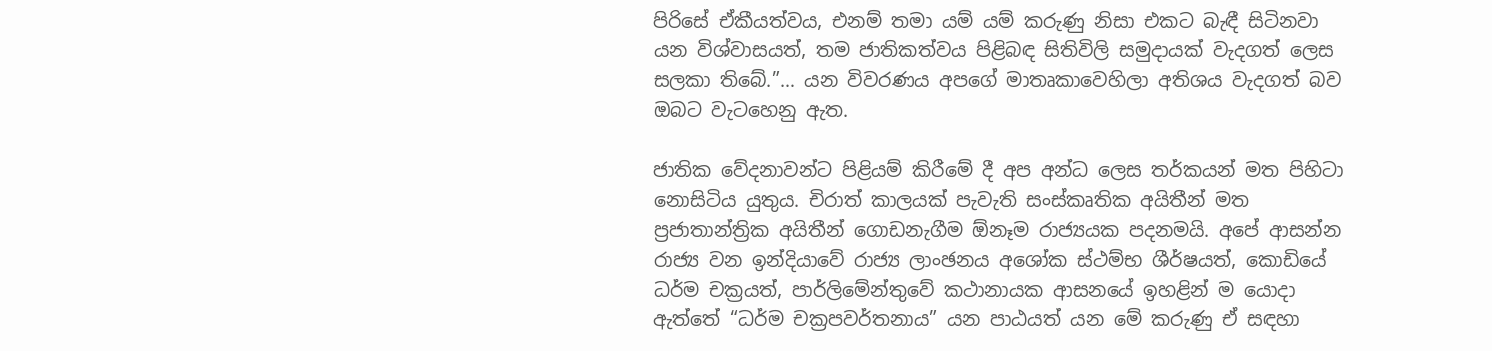පිරිසේ ඒකීයත්වය, එනම් තමා යම් යම් කරුණු නිසා එකට බැඳී සිටිනවා යන විශ්වාසයත්, තම ජාතිකත්වය පිළිබඳ සිතිවිලි සමුදායක් වැදගත් ලෙස සලකා තිබේ.”… යන විවරණය අපගේ මාතෘකාවෙහිලා අතිශය වැදගත් බව ඔබට වැටහෙනු ඇත.

ජාතික වේදනාවන්ට පිළියම් කිරීමේ දී අප අන්ධ ලෙස තර්කයන් මත පිහිටා නොසිටිය යුතුය. චිරාත් කාලයක් පැවැති සංස්කෘතික අයිතීන් මත ප්‍රජාතාන්ත්‍රික අයිතීන් ගොඩනැගීම ඕනෑම රාජ්‍යයක පදනමයි. අපේ ආසන්න රාජ්‍ය වන ඉන්දියාවේ රාජ්‍ය ලාංඡනය අශෝක ස්ථම්භ ශීර්ෂයත්, කොඩියේ ධර්ම චක්‍රයත්, පාර්ලිමේන්තුවේ කථානායක ආසනයේ ඉහළින් ම යොදා ඇත්තේ “ධර්ම චක්‍රපවර්තනාය” යන පාඨයත් යන මේ කරුණු ඒ සඳහා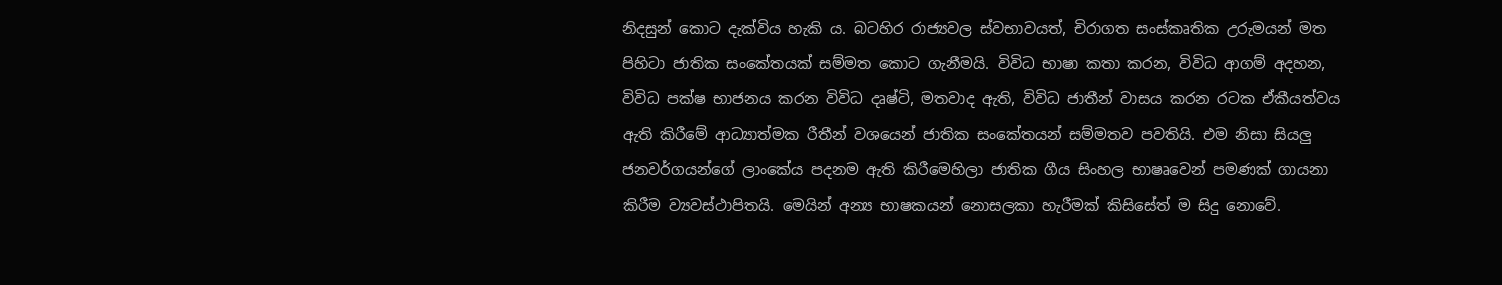නිදසුන් කොට දැක්විය හැකි ය. බටහිර රාජ්‍යවල ස්වභාවයත්, චිරාගත සංස්කෘතික උරුමයන් මත පිහිටා ජාතික සංකේතයක් සම්මත කොට ගැනීමයි. විවිධ භාෂා කතා කරන, විවිධ ආගම් අදහන, විවිධ පක්ෂ භාජනය කරන විවිධ දෘෂ්ටි, මතවාද ඇති, විවිධ ජාතීන් වාසය කරන රටක ඒකීයත්වය ඇති කිරීමේ ආධ්‍යාත්මක රීතීන් වශයෙන් ජාතික සංකේතයන් සම්මතව පවතියි. එම නිසා සියලු ජනවර්ගයන්ගේ ලාංකේය පදනම ඇති කිරීමෙහිලා ජාතික ගීය සිංහල භාෂෘවෙන් පමණක් ගායනා කිරීම ව්‍යවස්ථාපිතයි. මෙයින් අන්‍ය භාෂකයන් නොසලකා හැරීමක් කිසිසේත් ම සිදු නොවේ.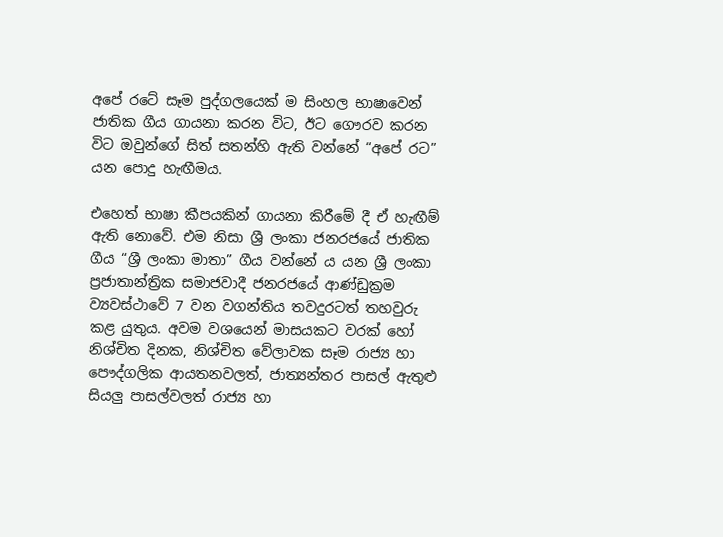අපේ රටේ සෑම පුද්ගලයෙක් ම සිංහල භාෂාවෙන් ජාතික ගීය ගායනා කරන විට, ඊට ගෞරව කරන විට ඔවුන්ගේ සිත් සතන්හි ඇති වන්නේ “අපේ රට” යන පොදු හැඟීමය.

එහෙත් භාෂා කීපයකින් ගායනා කිරීමේ දී ඒ හැඟීම් ඇති නොවේ. එම නිසා ශ්‍රී ලංකා ජනරජයේ ජාතික ගීය “ශ්‍රී ලංකා මාතා” ගීය වන්නේ ය යන ශ්‍රී ලංකා ප්‍රජාතාන්ත්‍රික සමාජවාදී ජනරජයේ ආණ්ඩුක්‍රම ව්‍යවස්ථාවේ 7 වන වගන්තිය තවදුරටත් තහවුරු කළ යුතුය. අවම වශයෙන් මාසයකට වරක් හෝ නිශ්චිත දිනක, නිශ්චිත වේලාවක සෑම රාජ්‍ය හා පෞද්ගලික ආයතනවලත්, ජාත්‍යන්තර පාසල් ඇතුළු සියලු පාසල්වලත් රාජ්‍ය හා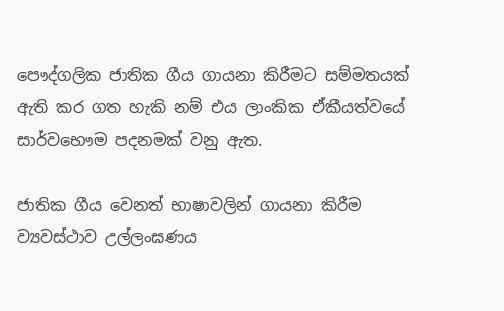පෞද්ගලික ජාතික ගීය ගායනා කිරීමට සම්මතයක් ඇති කර ගත හැකි නම් එය ලාංකික ඒකීයත්වයේ සාර්වභෞම පදනමක් වනු ඇත.

ජාතික ගීය වෙනත් භාෂාවලින් ගායනා කිරීම ව්‍යවස්ථාව උල්ලංඝණය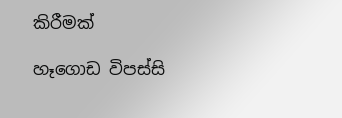කිරීමක්

හෑගොඩ විපස්සි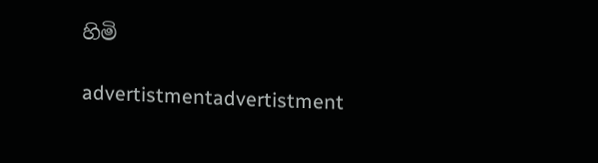හිමි

advertistmentadvertistment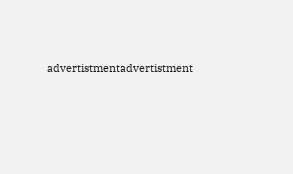advertistmentadvertistment